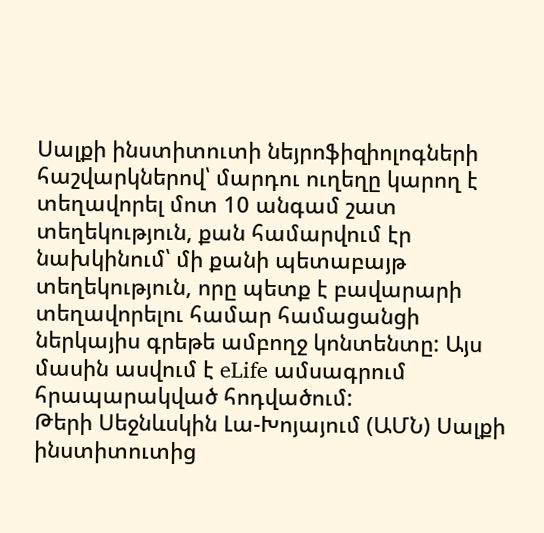Սալքի ինստիտուտի նեյրոֆիզիոլոգների հաշվարկներով՝ մարդու ուղեղը կարող է տեղավորել մոտ 10 անգամ շատ տեղեկություն, քան համարվում էր նախկինում՝ մի քանի պետաբայթ տեղեկություն, որը պետք է բավարարի տեղավորելու համար համացանցի ներկայիս գրեթե ամբողջ կոնտենտը: Այս մասին ասվում է eLife ամսագրում հրապարակված հոդվածում:
Թերի Սեջնևսկին Լա-Խոյայում (ԱՄՆ) Սալքի ինստիտուտից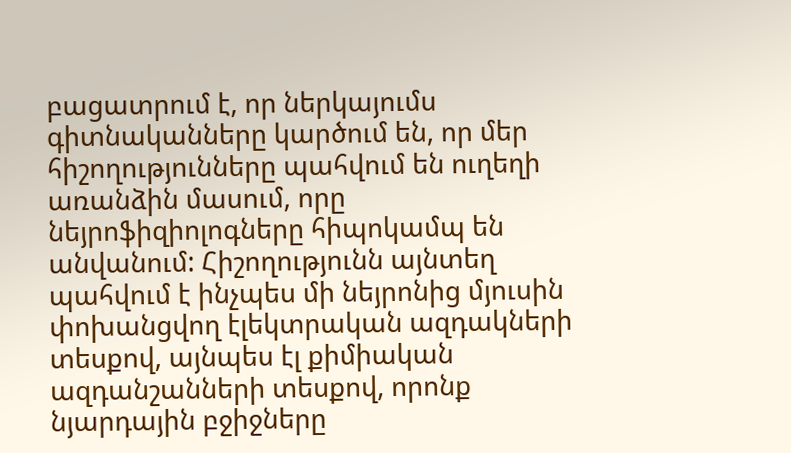բացատրում է, որ ներկայումս գիտնականները կարծում են, որ մեր հիշողությունները պահվում են ուղեղի առանձին մասում, որը նեյրոֆիզիոլոգները հիպոկամպ են անվանում: Հիշողությունն այնտեղ պահվում է ինչպես մի նեյրոնից մյուսին փոխանցվող էլեկտրական ազդակների տեսքով, այնպես էլ քիմիական ազդանշանների տեսքով, որոնք նյարդային բջիջները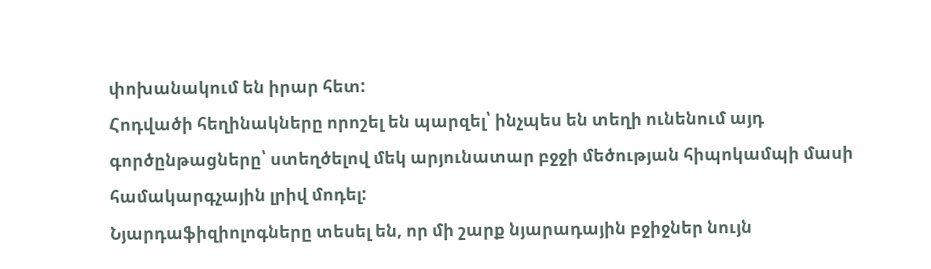փոխանակում են իրար հետ:
Հոդվածի հեղինակները որոշել են պարզել՝ ինչպես են տեղի ունենում այդ գործընթացները՝ ստեղծելով մեկ արյունատար բջջի մեծության հիպոկամպի մասի համակարգչային լրիվ մոդել:
Նյարդաֆիզիոլոգները տեսել են, որ մի շարք նյարադային բջիջներ նույն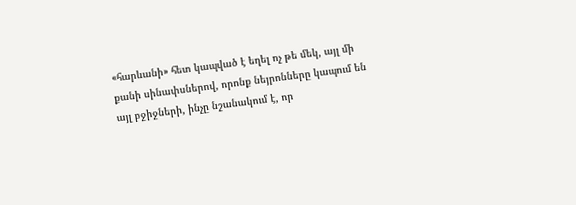«հարևանի» հետ կապված է եղել ոչ թե մեկ, այլ մի քանի սինափսներով, որոնք նեյրոնները կապում են այլ բջիջների, ինչը նշանակում է, որ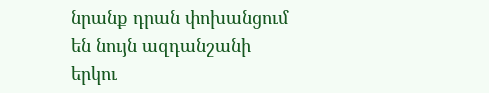նրանք դրան փոխանցում են նույն ազդանշանի երկու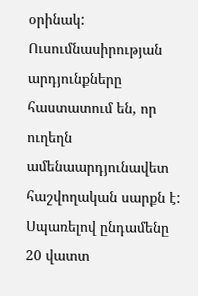օրինակ:
Ուսումնասիրության արդյունքները հաստատում են, որ ուղեղն ամենաարդյունավետ հաշվողական սարքն է: Սպառելով ընդամենը 20 վատտ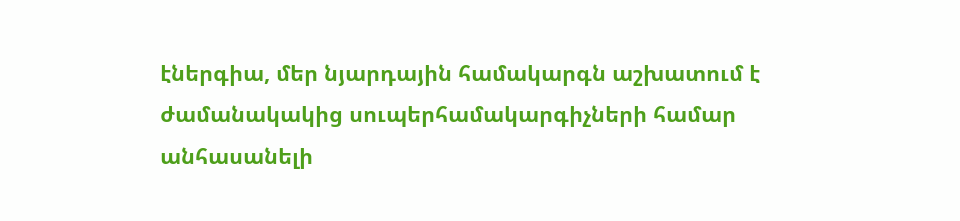էներգիա, մեր նյարդային համակարգն աշխատում է ժամանակակից սուպերհամակարգիչների համար անհասանելի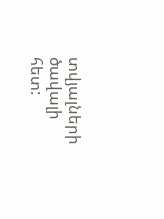տվյալների ծավալի հետ: